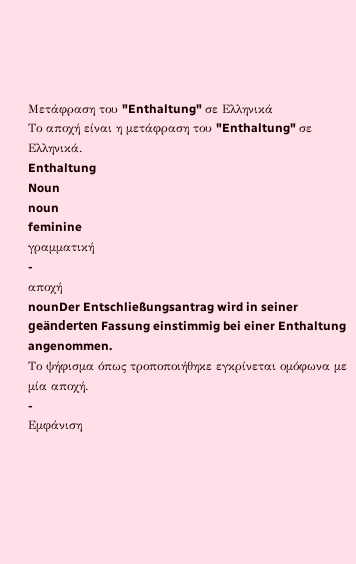Μετάφραση του "Enthaltung" σε Ελληνικά
Το αποχή είναι η μετάφραση του "Enthaltung" σε Ελληνικά.
Enthaltung
Noun
noun
feminine
γραμματική
-
αποχή
nounDer Entschließungsantrag wird in seiner geänderten Fassung einstimmig bei einer Enthaltung angenommen.
Το ψήφισμα όπως τροποποιήθηκε εγκρίνεται ομόφωνα με μία αποχή.
-
Εμφάνιση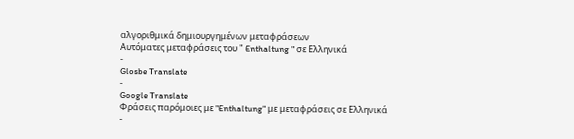αλγοριθμικά δημιουργημένων μεταφράσεων
Αυτόματες μεταφράσεις του " Enthaltung " σε Ελληνικά
-
Glosbe Translate
-
Google Translate
Φράσεις παρόμοιες με "Enthaltung" με μεταφράσεις σε Ελληνικά
-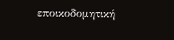εποικοδομητική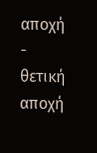αποχή
-
θετική αποχή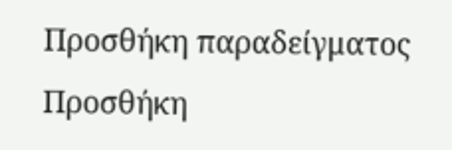Προσθήκη παραδείγματος
Προσθήκη